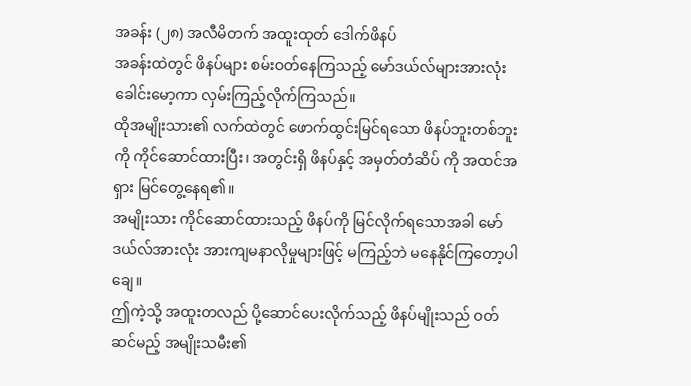အခန်း (၂၈) အလီမိတက် အထူးထုတ် ဒေါက်ဖိနပ်
အခန်းထဲတွင် ဖိနပ်များ စမ်းဝတ်နေကြသည့် မော်ဒယ်လ်များအားလုံး ခေါင်းမော့ကာ လှမ်းကြည့်လိုက်ကြသည်။
ထိုအမျိုးသား၏ လက်ထဲတွင် ဖောက်ထွင်းမြင်ရသော ဖိနပ်ဘူးတစ်ဘူးကို ကိုင်ဆောင်ထားပြီး၊ အတွင်းရှိ ဖိနပ်နှင့် အမှတ်တံဆိပ် ကို အထင်အရှား မြင်တွေ့နေရ၏။
အမျိုးသား ကိုင်ဆောင်ထားသည့် ဖိနပ်ကို မြင်လိုက်ရသောအခါ မော်ဒယ်လ်အားလုံး အားကျမနာလိုမှုများဖြင့် မကြည့်ဘဲ မနေနိုင်ကြတော့ပါချေ။
ဤကဲ့သို့ အထူးတလည် ပို့ဆောင်ပေးလိုက်သည့် ဖိနပ်မျိုးသည် ဝတ်ဆင်မည့် အမျိုးသမီး၏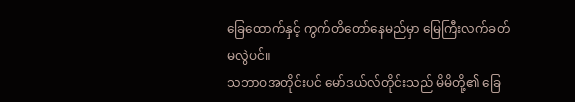ခြေထောက်နှင့် ကွက်တိတော်နေမည်မှာ မြေကြီးလက်ခတ်မလွဲပင်။
သဘာဝအတိုင်းပင် မော်ဒယ်လ်တိုင်းသည် မိမိတို့၏ ခြေ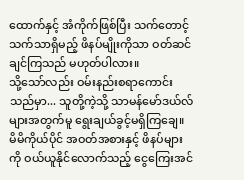ထောက်နှင့် အံကိုက်ဖြစ်ပြီး သက်တောင့်သက်သာရှိမည့် ဖိနပ်မျိုးကိုသာ ဝတ်ဆင်ချင်ကြသည် မဟုတ်ပါလား။
သို့သော်လည်း ဝမ်းနည်းစရာကောင်းသည်မှာ... သူတို့ကဲ့သို့ သာမန်မော်ဒယ်လ်များအတွက်မူ ရွေးချယ်ခွင့်မရှိကြချေ။ မိမိကိုယ်ပိုင် အဝတ်အစားနှင့် ဖိနပ်များကို ဝယ်ယူနိုင်လောက်သည့် ငွေကြေးအင်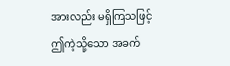အားလည်း မရှိကြသဖြင့် ဤကဲ့သို့သော အခက်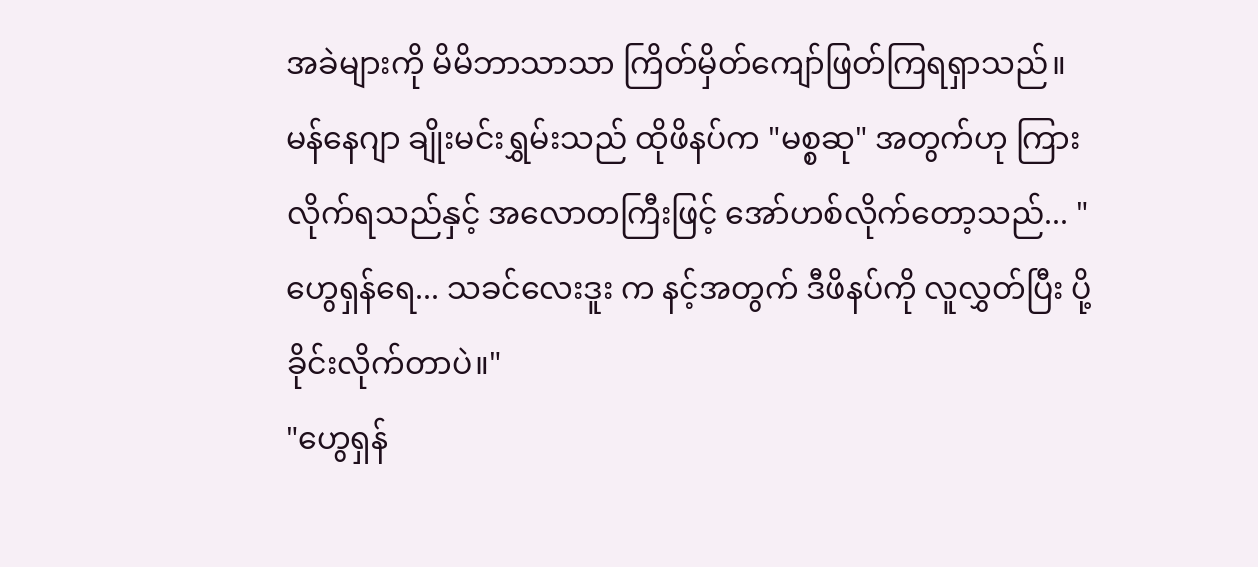အခဲများကို မိမိဘာသာသာ ကြိတ်မှိတ်ကျော်ဖြတ်ကြရရှာသည်။
မန်နေဂျာ ချိုးမင်းရွှမ်းသည် ထိုဖိနပ်က "မစ္စဆု" အတွက်ဟု ကြားလိုက်ရသည်နှင့် အလောတကြီးဖြင့် အော်ဟစ်လိုက်တော့သည်... "ဟွေရှန်ရေ... သခင်လေးဒူး က နင့်အတွက် ဒီဖိနပ်ကို လူလွှတ်ပြီး ပို့ခိုင်းလိုက်တာပဲ။"
"ဟွေရှန်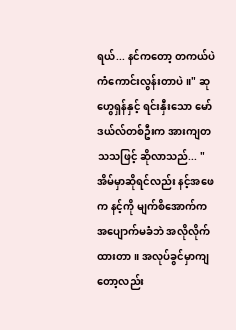ရယ်... နင်ကတော့ တကယ်ပဲ ကံကောင်းလွန်းတာပဲ။" ဆုဟွေရှန်နှင့် ရင်းနှီးသော မော်ဒယ်လ်တစ်ဦးက အားကျတသသဖြင့် ဆိုလာသည်... "အိမ်မှာဆိုရင်လည်း နင့်အဖေက နင့်ကို မျက်စိအောက်က အပျောက်မခံဘဲ အလိုလိုက်ထားတာ။ အလုပ်ခွင်မှာကျတော့လည်း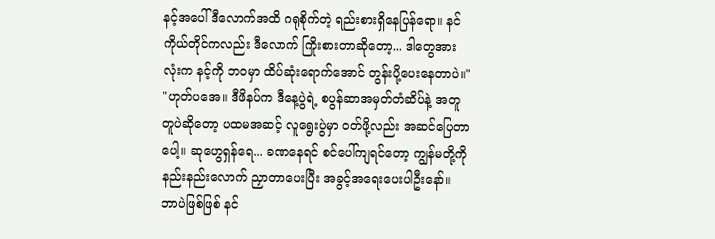နင့်အပေါ် ဒီလောက်အထိ ဂရုစိုက်တဲ့ ရည်းစားရှိနေပြန်ရော။ နင်ကိုယ်တိုင်ကလည်း ဒီလောက် ကြိုးစားတာဆိုတော့... ဒါတွေအားလုံးက နင့်ကို ဘဝမှာ ထိပ်ဆုံးရောက်အောင် တွန်းပို့ပေးနေတာပဲ။"
"ဟုတ်ပအေ။ ဒီဖိနပ်က ဒီနေ့ပွဲရဲ့ စပွန်ဆာအမှတ်တံဆိပ်နဲ့ အတူတူပဲဆိုတော့ ပထမအဆင့် လူရွေးပွဲမှာ ဝတ်ဖို့လည်း အဆင်ပြေတာပေါ့။ ဆုဟွေရှန်ရေ... ခဏနေရင် စင်ပေါ်ကျရင်တော့ ကျွန်မတို့ကို နည်းနည်းလောက် ညှာတာပေးပြီး အခွင့်အရေးပေးပါဦးနော်။ ဘာပဲဖြစ်ဖြစ် နင်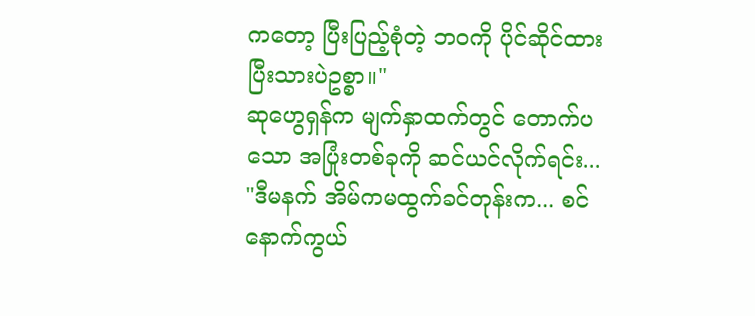ကတော့ ပြီးပြည့်စုံတဲ့ ဘဝကို ပိုင်ဆိုင်ထားပြီးသားပဲဥစ္စာ။"
ဆုဟွေရှန်က မျက်နှာထက်တွင် တောက်ပသော အပြုံးတစ်ခုကို ဆင်ယင်လိုက်ရင်း... "ဒီမနက် အိမ်ကမထွက်ခင်တုန်းက... စင်နောက်ကွယ်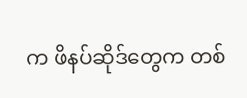က ဖိနပ်ဆိုဒ်တွေက တစ်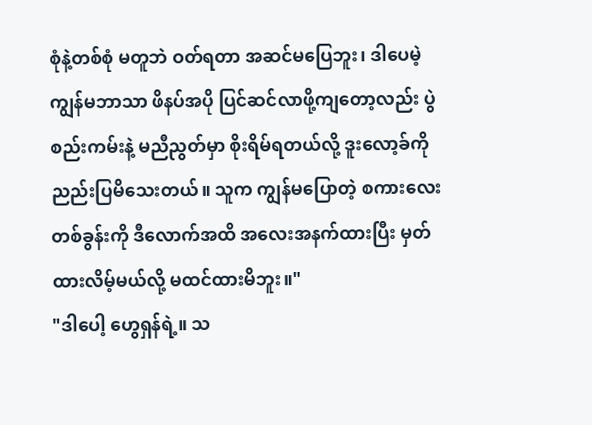စုံနဲ့တစ်စုံ မတူဘဲ ဝတ်ရတာ အဆင်မပြေဘူး၊ ဒါပေမဲ့ ကျွန်မဘာသာ ဖိနပ်အပို ပြင်ဆင်လာဖို့ကျတော့လည်း ပွဲစည်းကမ်းနဲ့ မညီညွတ်မှာ စိုးရိမ်ရတယ်လို့ ဒူးလော့ခ်ကို ညည်းပြမိသေးတယ်။ သူက ကျွန်မပြောတဲ့ စကားလေးတစ်ခွန်းကို ဒီလောက်အထိ အလေးအနက်ထားပြီး မှတ်ထားလိမ့်မယ်လို့ မထင်ထားမိဘူး။"
"ဒါပေါ့ ဟွေရှန်ရဲ့။ သ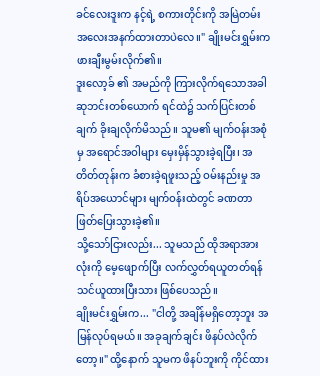ခင်လေးဒူးက နင့်ရဲ့ စကားတိုင်းကို အမြဲတမ်း အလေးအနက်ထားတာပဲလေ။" ချိုးမင်းရွှမ်းက ဖားချီးမွမ်းလိုက်၏။
ဒူးလော့ခ် ၏ အမည်ကို ကြားလိုက်ရသောအခါ ဆုဘင်းတစ်ယောက် ရင်ထဲ၌ သက်ပြင်းတစ်ချက် ခိုးချလိုက်မိသည်။ သူမ၏ မျက်ဝန်းအစုံမှ အရောင်အဝါများ မှေးမှိန်သွားခဲ့ရပြီး၊ အတိတ်တုန်းက ခံစားခဲ့ရဖူးသည့် ဝမ်းနည်းမှု အရိပ်အယောင်များ မျက်ဝန်းထဲတွင် ခဏတာ ဖြတ်ပြေးသွားခဲ့၏။
သို့သော်ငြားလည်း... သူမသည် ထိုအရာအားလုံးကို မေ့ဖျောက်ပြီး လက်လွှတ်ရယူတတ်ရန် သင်ယူထားပြီးသား ဖြစ်ပေသည်။
ချိုးမင်းရွှမ်းက... "ငါတို့ အချိန်မရှိတော့ဘူး အမြန်လုပ်ရမယ်။ အခုချက်ချင်း ဖိနပ်လဲလိုက်တော့။" ထို့နောက် သူမက ဖိနပ်ဘူးကို ကိုင်ထား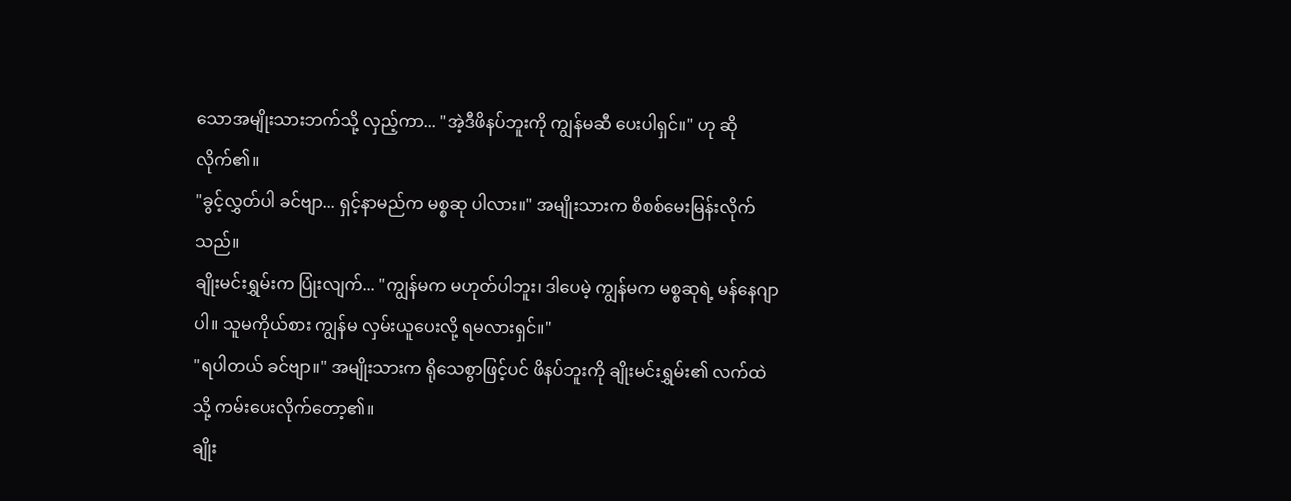သောအမျိုးသားဘက်သို့ လှည့်ကာ... "အဲ့ဒီဖိနပ်ဘူးကို ကျွန်မဆီ ပေးပါရှင်။" ဟု ဆိုလိုက်၏။
"ခွင့်လွှတ်ပါ ခင်ဗျာ... ရှင့်နာမည်က မစ္စဆု ပါလား။" အမျိုးသားက စိစစ်မေးမြန်းလိုက်သည်။
ချိုးမင်းရွှမ်းက ပြုံးလျက်... "ကျွန်မက မဟုတ်ပါဘူး၊ ဒါပေမဲ့ ကျွန်မက မစ္စဆုရဲ့ မန်နေဂျာ ပါ။ သူမကိုယ်စား ကျွန်မ လှမ်းယူပေးလို့ ရမလားရှင်။"
"ရပါတယ် ခင်ဗျာ။" အမျိုးသားက ရိုသေစွာဖြင့်ပင် ဖိနပ်ဘူးကို ချိုးမင်းရွှမ်း၏ လက်ထဲသို့ ကမ်းပေးလိုက်တော့၏။
ချိုး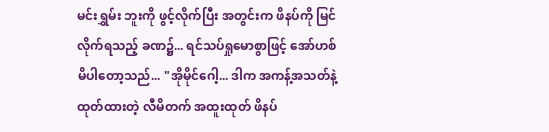မင်းရွှမ်း ဘူးကို ဖွင့်လိုက်ပြီး အတွင်းက ဖိနပ်ကို မြင်လိုက်ရသည့် ခဏ၌... ရင်သပ်ရှုမောစွာဖြင့် အော်ဟစ်မိပါတော့သည်... "အိုမိုင်ဂေါ့... ဒါက အကန့်အသတ်နဲ့ ထုတ်ထားတဲ့ လီမိတက် အထူးထုတ် ဖိနပ်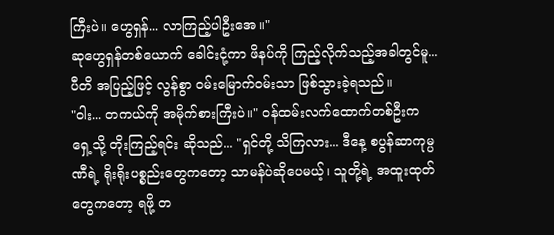ကြီးပဲ။ ဟွေရှန်... လာကြည့်ပါဦးအေ။"
ဆုဟွေရှန်တစ်ယောက် ခေါင်းငုံ့ကာ ဖိနပ်ကို ကြည့်လိုက်သည့်အခါတွင်မူ... ပီတိ အပြည့်ဖြင့် လွန်စွာ ဝမ်းမြောက်ဝမ်းသာ ဖြစ်သွားခဲ့ရသည်။
"ဝါး... တကယ်ကို အမိုက်စားကြီးပဲ။" ဝန်ထမ်းလက်ထောက်တစ်ဦးက ရှေ့သို့ တိုးကြည့်ရင်း ဆိုသည်... "ရှင်တို့ သိကြလား... ဒီနေ့ စပွန်ဆာကုမ္ပဏီရဲ့ ရိုးရိုးပစ္စည်းတွေကတော့ သာမန်ပဲဆိုပေမယ့်၊ သူတို့ရဲ့ အထူးထုတ်တွေကတော့ ရဖို့ တ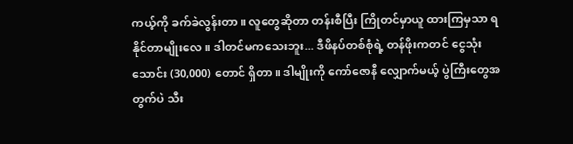ကယ့်ကို ခက်ခဲလွန်းတာ။ လူတွေဆိုတာ တန်းစီပြီး ကြိုတင်မှာယူ ထားကြမှသာ ရနိုင်တာမျိုးလေ။ ဒါတင်မကသေးဘူး... ဒီဖိနပ်တစ်စုံရဲ့ တန်ဖိုးကတင် ငွေသုံးသောင်း (30,000) တောင် ရှိတာ။ ဒါမျိုးကို ကော်ဇောနီ လျှောက်မယ့် ပွဲကြီးတွေအတွက်ပဲ သီး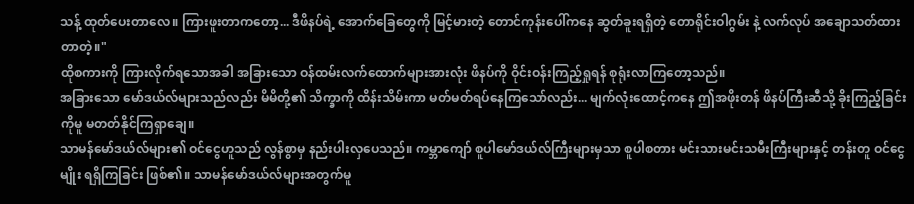သန့် ထုတ်ပေးတာလေ။ ကြားဖူးတာကတော့... ဒီဖိနပ်ရဲ့ အောက်ခြေတွေကို မြင့်မားတဲ့ တောင်ကုန်းပေါ်ကနေ ဆွတ်ခူးရရှိတဲ့ တောရိုင်းဝါဂွမ်း နဲ့ လက်လုပ် အချောသတ်ထားတာတဲ့။"
ထိုစကားကို ကြားလိုက်ရသောအခါ အခြားသော ဝန်ထမ်းလက်ထောက်များအားလုံး ဖိနပ်ကို ဝိုင်းဝန်းကြည့်ရှုရန် စုရုံးလာကြတော့သည်။
အခြားသော မော်ဒယ်လ်များသည်လည်း မိမိတို့၏ သိက္ခာကို ထိန်းသိမ်းကာ မတ်မတ်ရပ်နေကြသော်လည်း... မျက်လုံးထောင့်ကနေ ဤအဖိုးတန် ဖိနပ်ကြီးဆီသို့ ခိုးကြည့်ခြင်းကိုမူ မတတ်နိုင်ကြရှာချေ။
သာမန်မော်ဒယ်လ်များ၏ ဝင်ငွေဟူသည် လွန်စွာမှ နည်းပါးလှပေသည်။ ကမ္ဘာကျော် စူပါမော်ဒယ်လ်ကြီးများမှသာ စူပါစတား မင်းသားမင်းသမီးကြီးများနှင့် တန်းတူ ဝင်ငွေမျိုး ရရှိကြခြင်း ဖြစ်၏။ သာမန်မော်ဒယ်လ်များအတွက်မူ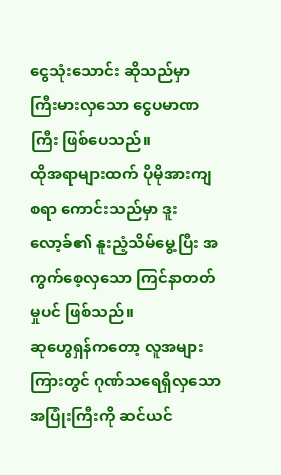ငွေသုံးသောင်း ဆိုသည်မှာ ကြီးမားလှသော ငွေပမာဏကြီး ဖြစ်ပေသည်။
ထိုအရာများထက် ပိုမိုအားကျစရာ ကောင်းသည်မှာ ဒူးလော့ခ်၏ နူးညံ့သိမ်မွေ့ပြီး အကွက်စေ့လှသော ကြင်နာတတ်မှုပင် ဖြစ်သည်။
ဆုဟွေရှန်ကတော့ လူအများကြားတွင် ဂုဏ်သရေရှိလှသော အပြုံးကြီးကို ဆင်ယင်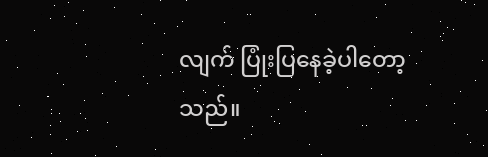လျက် ပြုံးပြနေခဲ့ပါတော့သည်။